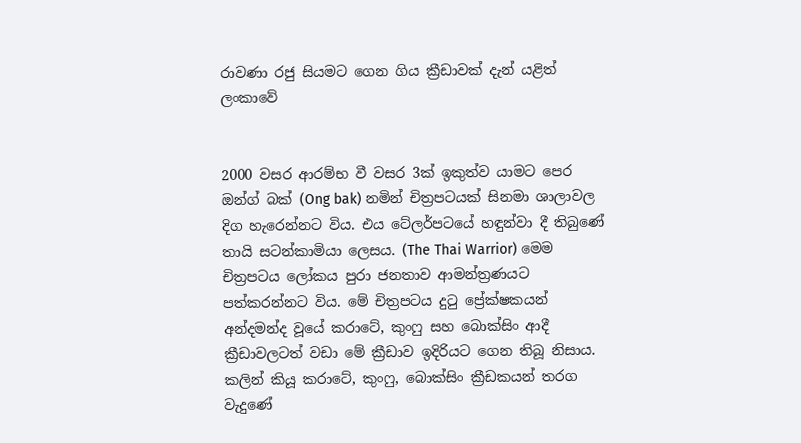රාවණා රජු සියමට ගෙන ගිය ක්‍රීඩාවක් දැන් යළිත් ලංකාවේ


2000 වසර ආරම්භ වී වසර 3ක් ඉකුත්ව යාමට පෙර ඔන්ග් බක් (Ong bak) නමින් චිත්‍රපටයක් සිනමා ශාලාවල දිග හැරෙන්නට විය. එය ටේලර්පටයේ හඳුන්වා දී තිබුණේ තායි සටන්කාමියා ලෙසය. (The Thai Warrior) මෙම චිත්‍රපටය ලෝකය පුරා ජනතාව ආමන්ත්‍රණයට පත්කරන්නට විය. මේ චිත්‍රපටය දුටු ප්‍රේක්ෂකයන් අන්දමන්ද වූයේ කරාටේ, කුංෆු සහ බොක්සිං ආදී ක්‍රීඩාවලටත් වඩා මේ ක්‍රීඩාව ඉදිරියට ගෙන තිබූ නිසාය. කලින් කියූ කරාටේ, කුංෆු, බොක්සිං ක්‍රීඩකයන් තරග වැදුණේ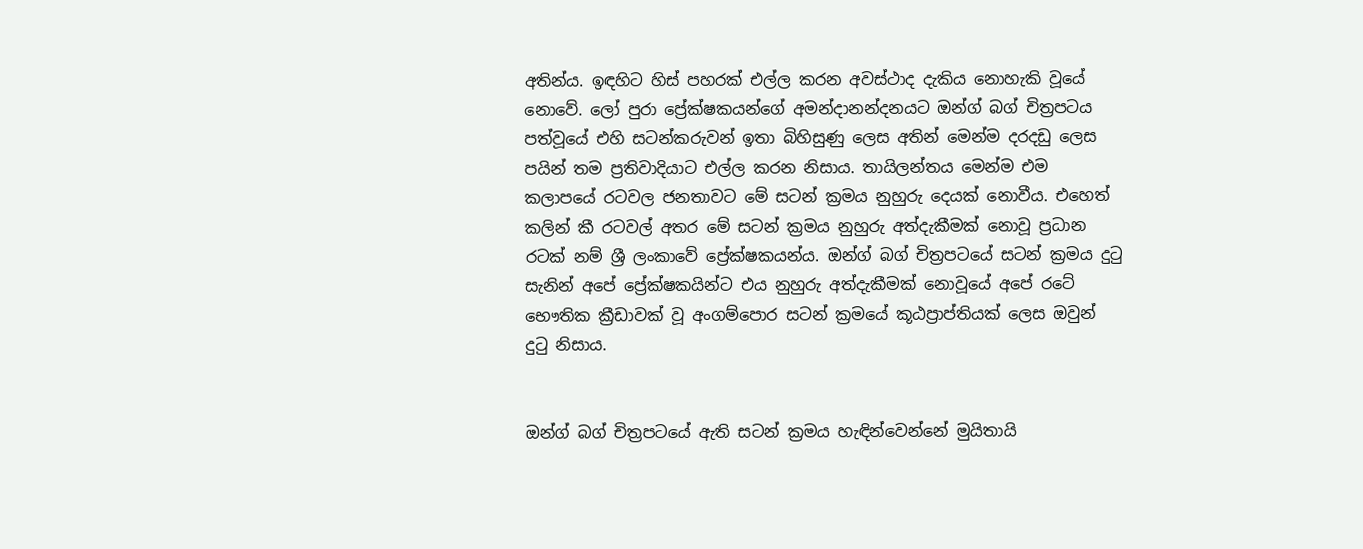අතින්ය. ඉඳහිට හිස් පහරක් එල්ල කරන අවස්ථාද දැකිය නොහැකි වූයේ නොවේ. ලෝ පුරා ප්‍රේක්ෂකයන්ගේ අමන්ද‌ානන්දනයට ඔන්ග් බග් චිත්‍රපටය පත්වූයේ එහි සටන්කරුවන් ඉතා බිහිසුණු ලෙස අතින් මෙන්ම දරදඩු ලෙස පයින් තම ප්‍රතිවාදියාට එල්ල කරන නිසාය. තායිලන්තය මෙන්ම එම කලාපයේ රටවල ජනතාවට මේ සටන් ක්‍රමය නුහුරු දෙයක් නොවීය. එහෙත් කලින් කී රටවල් අතර මේ සටන් ක්‍රමය නුහුරු අත්දැකීමක් නොවූ ප්‍රධාන රටක් නම් ශ්‍රී ලංකාවේ ප්‍රේක්ෂකයන්ය. ඔන්ග් බග් චිත්‍රපටයේ සටන් ක්‍රමය දුටු සැනින් අපේ ප්‍රේක්ෂකයින්ට එය නුහුරු අත්දැකීමක් නොවූයේ අපේ රටේ භෞතික ක්‍රීඩාවක් වූ අංගම්පොර සටන් ක්‍රමයේ කූඨප්‍රාප්තියක් ලෙස ඔවුන් දුටු නිසාය.


ඔන්ග් බග් චිත්‍රපටයේ ඇති සටන් ක්‍රමය හැඳින්වෙන්නේ මුයිතායි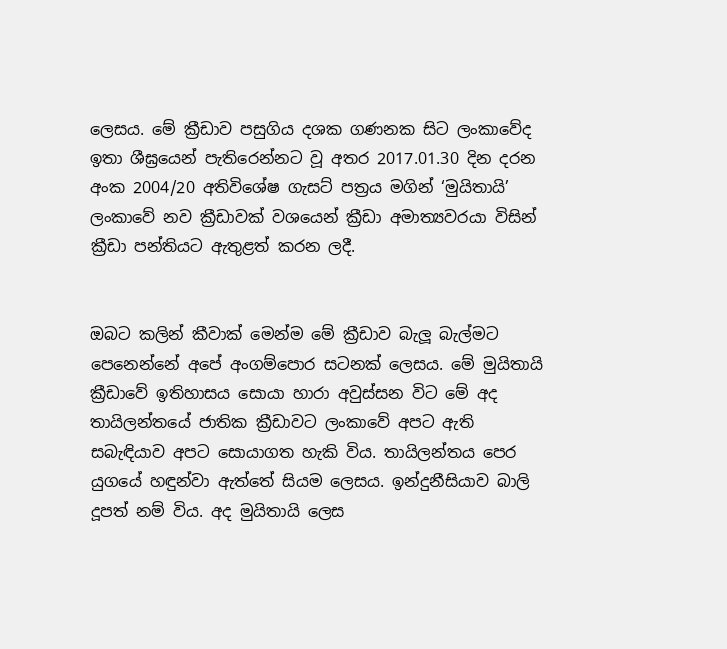ලෙසය. මේ ක්‍රීඩාව පසුගිය දශක ගණනක සිට ලංකාවේද ඉතා ශීඝ්‍රයෙන් පැතිරෙන්නට වූ අතර 2017.01.30 දින දරන අංක 2004/20 අතිවිශේෂ ගැසට් පත්‍රය මගින් ‘මුයිතායි’ ලංකාවේ නව ක්‍රීඩාවක් වශයෙන් ක්‍රීඩා අමාත්‍යවරයා විසින් ක්‍රීඩා පන්තියට ඇතුළත් කරන ලදී.


ඔබට කලින් කීවාක් මෙන්ම මේ ක්‍රීඩාව බැලූ බැල්මට පෙනෙන්නේ අපේ අංගම්පොර සටනක් ලෙසය. මේ මුයිතායි ක්‍රීඩාවේ ඉතිහාසය සොයා හාරා අවුස්සන විට මේ අද තායිලන්තයේ ජාතික ක්‍රීඩාවට ලංකාවේ අපට ඇති සබැඳියාව අපට සොයාගත හැකි විය. තායිලන්තය පෙර යුගයේ හඳුන්වා ඇත්තේ සියම ලෙසය. ඉන්දුනීසියාව බාලි දූපත් නම් විය. අද මුයිතායි ලෙස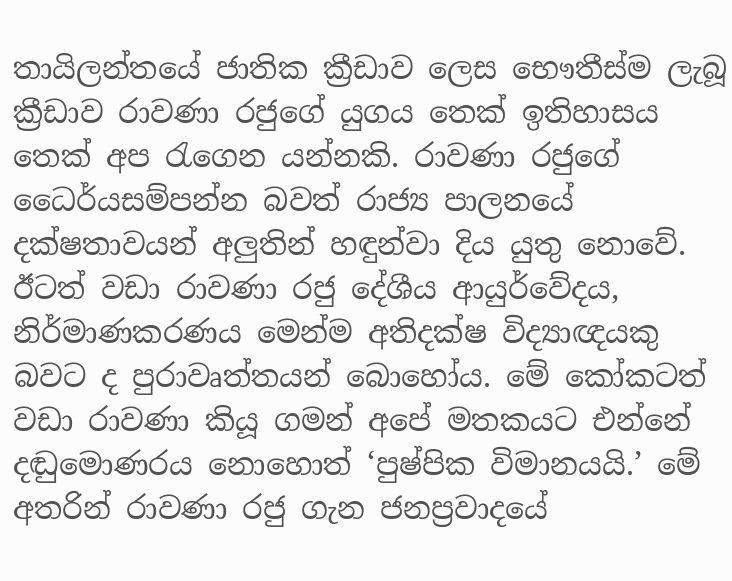තායිලන්තයේ ජාතික ක්‍රීඩාව ලෙස භෞතීස්ම ලැබූ ක්‍රීඩාව රාවණා රජුගේ යුගය තෙක් ඉතිහාසය තෙක් අප රැගෙන යන්නකි. රාවණා රජුගේ ධෛර්යසම්පන්න බවත් රාජ්‍ය පාලනයේ දක්ෂතාවයන් අලුතින් හඳුන්වා දිය යුතු නොවේ. ඊටත් වඩා රාවණා රජු දේශීය ආයුර්වේදය, නිර්මාණකරණය මෙන්ම අතිදක්ෂ විද්‍යාඥයකු බවට ද පුරාවෘත්තයන් බොහෝය. මේ කෝකටත් වඩා රාවණා කියූ ගමන් අපේ මතකයට එන්නේ දඬුමොණරය නොහොත් ‘පුෂ්පික විමානයයි.’ මේ අතරින් රාවණා රජු ගැන ජනප්‍රවාදයේ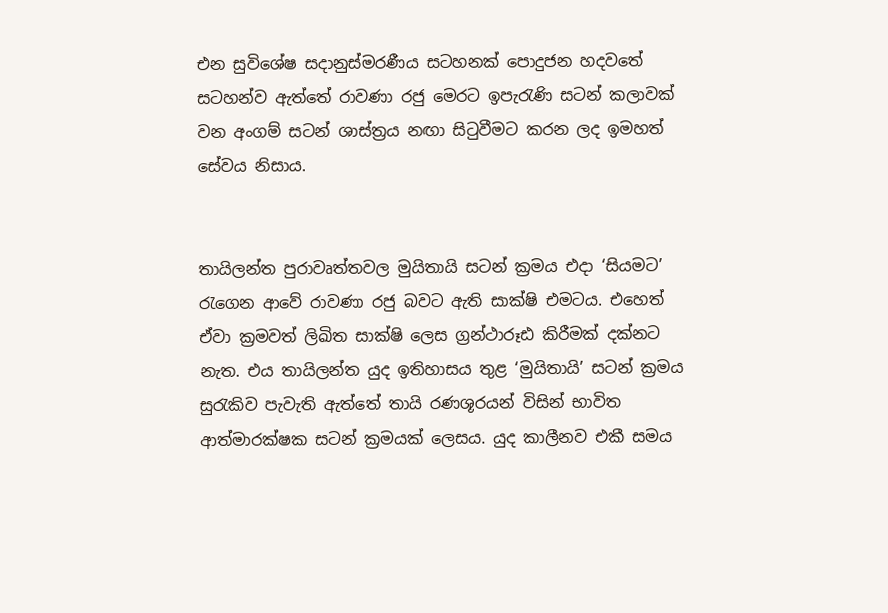එන සුවිශේෂ සද‌ානුස්මරණීය සටහනක් පොදුජන හදවතේ සටහන්ව ඇත්තේ රාවණා රජු මෙරට ඉපැරැණි සටන් කලාවක් වන අංගම් සටන් ශාස්ත්‍රය නඟා සිටුවීමට කරන ලද ඉමහත් සේවය නිසාය.


තායිලන්ත පුරාවෘත්තවල මුයිතායි සටන් ක්‍රමය එද‌ා ‘සියමට’ රැගෙන ආවේ රාවණා රජු බවට ඇති සාක්ෂි එමටය. එහෙත් ඒවා ක්‍රමවත් ලිඛිත සාක්ෂි ලෙස ග්‍රන්ථාරූඪ කිරීමක් දක්නට නැත. එය තායිලන්ත යුද ඉතිහාසය තුළ ‘මුයිතායි’ සටන් ක්‍රමය සුරැකිව පැවැති ඇත්තේ තායි රණශූරයන් විසින් භාවිත ආත්මාරක්ෂක සටන් ක්‍රමයක් ලෙසය. යුද කාලීනව එකී සමය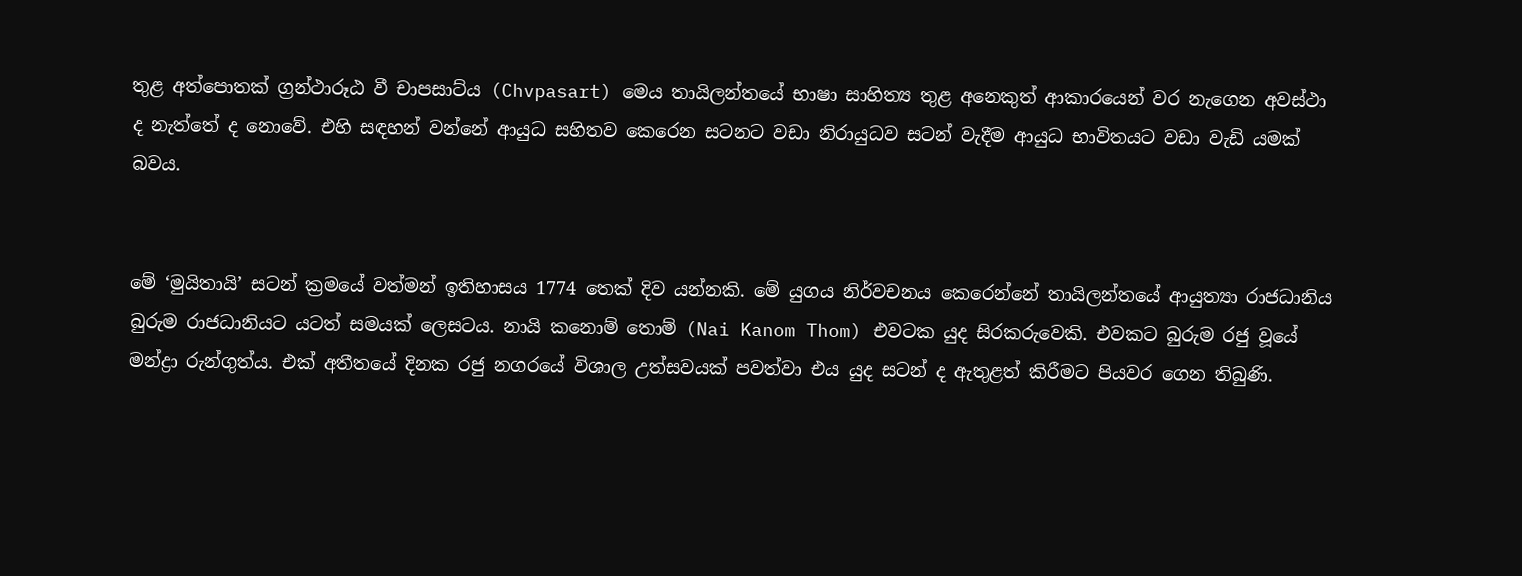තුළ අත්පොතක් ග්‍රන්ථාරූඨ වී චාපසාට්ය (Chvpasart) මෙය තායිලන්තයේ භාෂා සාහිත්‍ය තුළ අනෙකුත් ආකාරයෙන් වර නැගෙන අවස්ථා ද නැත්තේ ද නොවේ. එහි සඳහන් වන්නේ ආයුධ සහිතව කෙරෙන සටනට වඩා නිරායුධව සටන් වැදීම ආයුධ භාවිතයට වඩා වැඩි යමක් බවය.


මේ ‘මුයිතායි’ සටන් ක්‍රමයේ වත්මන් ඉතිහාසය 1774 තෙක් දිව යන්නකි. මේ යුගය නිර්වචනය කෙරෙන්නේ තායිලන්තයේ ආයුත්‍යා රාජධානිය බුරුම රාජධානියට යටත් සමයක් ලෙසටය. නායි කනොම් තොම් (Nai Kanom Thom) එවටක යුද සිරකරුවෙකි. එවකට බුරුම රජු වූයේ මන්ද්‍රා රුන්ගුත්ය. එක් අතීතයේ දිනක රජු නගරයේ විශාල උත්සවයක් පවත්වා එය යුද සටන් ද ඇතුළත් කිරීමට පියවර ගෙන තිබුණි.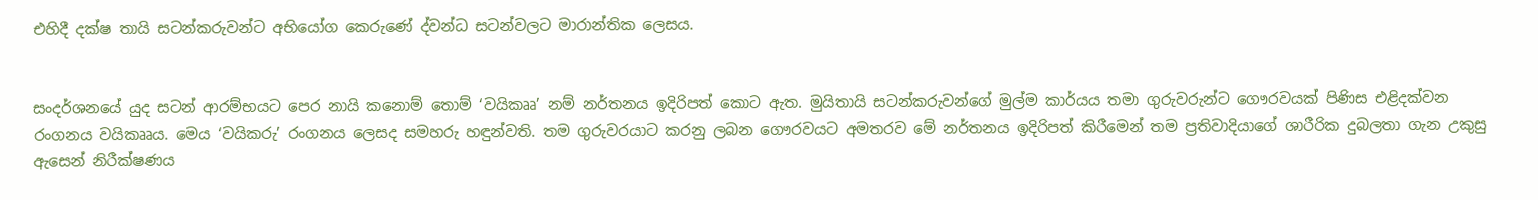එහිදී දක්ෂ තායි සටන්කරුවන්ට අභියෝග කෙරුණේ ද්වන්ධ සටන්වලට මාරාන්තික ලෙසය.


සංදර්ශනයේ යුද සටන් ආරම්භයට පෙර නායි කනොම් තොම් ‘වයිකෲ’ නම් නර්තනය ඉදිරිපත් කොට ඇත. මුයිතායි සටන්කරුවන්ගේ මුල්ම කාර්යය තමා ගුරුවරුන්ට ගෞරවයක් පිණිස එළිදක්වන රංගනය වයිකෲය. මෙය ‘වයිකරු’ රංගනය ලෙසද සමහරු හඳුන්වති. තම ගුරුවරයාට කරනු ලබන ගෞරවයට අමතරව මේ නර්තනය ඉදිරිපත් කිරීමෙන් තම ප්‍රතිවාදියාගේ ශාරීරික දුබලතා ගැන උකුසු ඇසෙන් නිරීක්ෂණය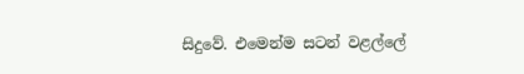සිදුවේ. එමෙන්ම සටන් වළල්ලේ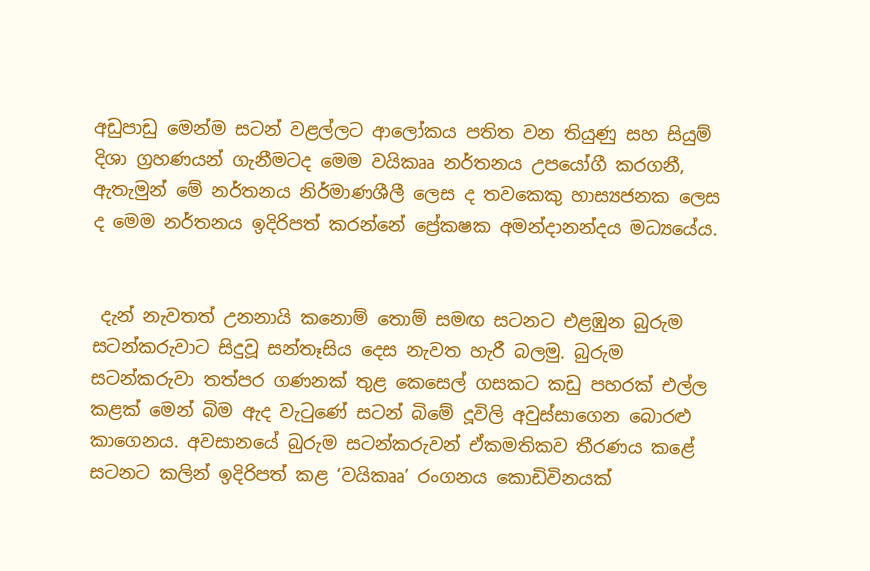අඩුපාඩු මෙන්ම සටන් වළල්ලට ආලෝකය පතිත වන තියුණු සහ සියුම් දිශා ග්‍රහණයන් ගැනීමටද මෙම වයිකෲ නර්තනය උපයෝගී කරගනී, ඇතැමුන් මේ නර්තනය නිර්මාණශීලී ලෙස ද තවකෙකු හාස්‍යජනක ලෙස ද මෙම නර්තනය ඉදිරිපත් කරන්නේ ප්‍රේකෂක අමන්ද‌ානන්දය මධ්‍යයේය.


 දැන් නැවතත් උනනායි කනොම් තොම් සමඟ සටනට එළඹුන බුරුම සටන්කරුවාට සිදුවූ සන්තෑසිය දෙස නැවත හැරී බලමු. බුරුම සටන්කරුවා තත්පර ගණනක් තුළ කෙසෙල් ගසකට කඩු පහරක් එල්ල කළක් මෙන් බිම ඇද වැටුණේ සටන් බිමේ දූවිලි අවුස්සාගෙන බොරළු කාගෙනය. අවසානයේ බුරුම සටන්කරුවන් ඒකමතිකව තීරණය කළේ සටනට කලින් ඉදිරිපත් කළ ‘වයිකෲ’ රංගනය කොඩිවිනයක්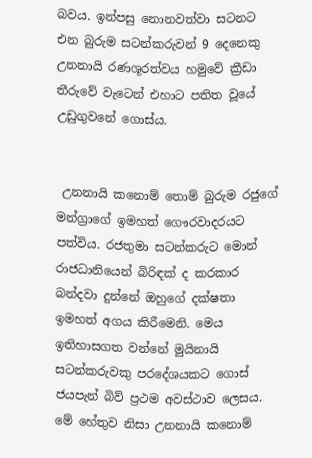බවය. ඉන්පසු නොනවත්වා සටනට එන බුරුම සටන්කරුවන් 9 දෙනෙකු උනනායි රණශූරත්වය හමුවේ ක්‍රීඩා තීරුවේ වැටෙන් එහාට පතිත වූයේ උඩුගුවනේ ගොස්ය.


 උනනායි කනොම් තොම් බුරුම රජුගේ මන්ග්‍රාගේ ඉමහත් ගෞරවාදරයට පත්විය. රජතුමා සටන්කරුට මොන් රාජධානියෙන් බිරිඳක් ද කරකාර බන්දවා දුන්නේ ඔහුගේ දක්ෂතා ඉමහත් අගය කිරීමෙනි. මෙය ඉතිහාසගත වන්නේ මුයිනායි සටන්කරුවකු පරදේශයකට ගොස් ජයපැන් බිව් ප්‍රථම අවස්ථාව ලෙසය. මේ හේතුව නිසා උනනායි කනොම්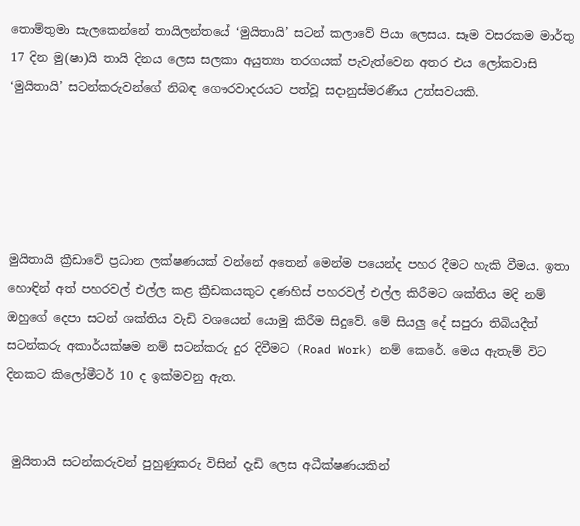තොම්තුමා සැලකෙන්නේ තායිලන්තයේ ‘මුයිතායි’ සටන් කලාවේ පියා ලෙසය. සෑම වසරකම මාර්තු 17 දින මු(ෂා)යි තායි දිනය ලෙස සලකා අයුත්‍යා තරගයක් පැවැත්වෙන අතර එය ලෝකවාසි ‘මුයිතායි’ සටන්කරුවන්ගේ නිබඳ ගෞරවාදරයට පත්වූ සද‌ානුස්මරණීය උත්සවයකි.





මුයිතායි ක්‍රීඩාවේ ප්‍රධාන ලක්ෂණයක් වන්නේ අතෙන් මෙන්ම පයෙන්ද පහර දීමට හැකි වීමය. ඉතා හොඳින් අත් පහරවල් එල්ල කළ ක්‍රීඩකයකුට දණහිස් පහරවල් එල්ල කිරීමට ශක්තිය මදි නම් ඔහුගේ දෙපා සටන් ශක්තිය වැඩි වශයෙන් යොමු කිරීම සිදුවේ. මේ සියලු දේ සපුරා තිබියදීත් සටන්කරු අකාර්යක්ෂම නම් සටන්කරු දුර දිවීමට (Road Work) නම් කෙරේ. මෙය ඇතැම් විට දිනකට කිලෝමීටර් 10 ද ඉක්මවනු ඇත.


 මුයිතායි සටන්කරුවන් පුහුණුකරු විසින් දැඩි ලෙස අධීක්ෂණයකින්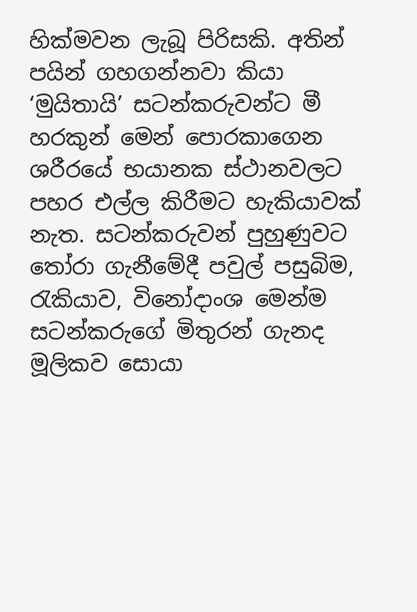හික්මවන ලැබූ පිරිසකි. අතින් පයින් ගහගන්නවා කියා ‘මුයිතායි’ සටන්කරුවන්ට මී හරකුන් මෙන් පොරකාගෙන ශරීරයේ භයානක ස්ථානවලට පහර එල්ල කිරීමට හැකියාවක් නැත. සටන්කරුවන් පුහුණුවට තෝරා ගැනීමේදී පවුල් පසුබිම, රැකියාව, විනෝද‌ාංශ මෙන්ම සටන්කරුගේ මිතුරන් ගැනද මූලිකව සොයා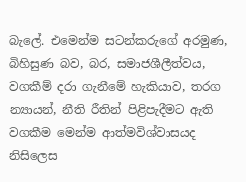බැලේ. එමෙන්ම සටන්කරුගේ අරමුණ, බිහිසුණ බව, බර, සමාජශීලීත්වය, වගකීම් දරා ගැනීමේ හැකියාව, තරග න්‍යායන්, නීති රීතින් පිළිපැදීමට ඇති වගකීම මෙන්ම ආත්මවිශ්වාසයද නිසිලෙස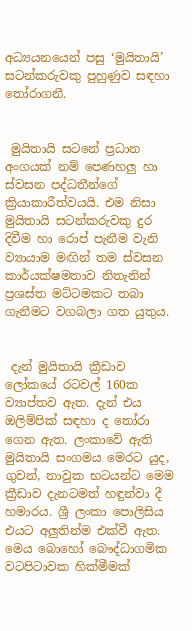අධ්‍යයනයෙන් පසු ‘මුයිතායි’ සටන්කරුවකු පුහුණුව සඳහා තෝරාගනී.


 මුයිතායි සටනේ ප්‍රධාන අංගයක් නම් පෙණහලු හා ස්වසන පද්ධතීන්ගේ ක්‍රියාකාරීත්වයයි. එම නිසා මුයිතායි සටන්කරුවකු දුර දිවීම හා රොප් පැනීම වැනි ව්‍යායාම මඟින් තම ස්වසන කාර්යක්ෂමතාව නිතැනින් ප්‍රශස්ත මට්ටමකට තබා ගැනීමට වගබලා ගත යුතුය.


 දැන් මුයිතායි ක්‍රීඩාව ලෝකයේ රටවල් 160ක ව්‍යාප්තව ඇත. දැන් එය ඔලිම්පික් සඳහා ද තෝරා ගෙන ඇත. ලංකාවේ ඇති මුයිතායි සංගමය මෙරට යුද, ගුවන්, නාවුක භටයන්ට මෙම ක්‍රීඩාව දැනටමත් හඳුන්වා දී හමාරය. ශ්‍රී ලංකා පොලිසිය එයට අලුතින්ම එක්වී ඇත. මෙය බොහෝ බෞද්ධාගමික වටපිටාවක හික්මීමක්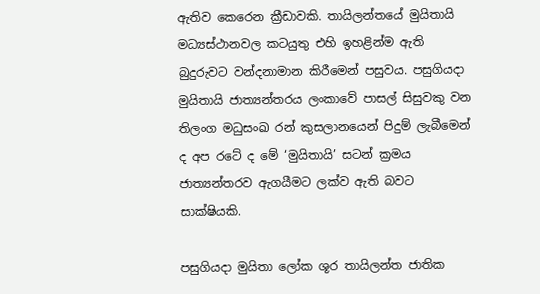ඇතිව කෙරෙන ක්‍රීඩාවකි. තායිලන්තයේ මුයිතායි මධ්‍යස්ථානවල කටයුතු එහි ඉහළින්ම ඇති බුදුරුවට වන්දනාමාන කිරීමෙන් පසුවය. පසුගියද‌ා මුයිතායි ජාත්‍යන්තරය ලංකාවේ පාසල් සිසුවකු වන තිලංග මධුසංඛ රන් කුසලානයෙන් පිදුම් ලැබීමෙන් ද අප රටේ ද මේ ‘මුයිතායි’ සටන් ක්‍රමය ජාත්‍යන්තරව ඇගයීමට ලක්ව ඇති බවට සාක්ෂියකි.

පසුගියද‌ා මුයිතා ලෝක ශූර තායිලන්ත ජාතික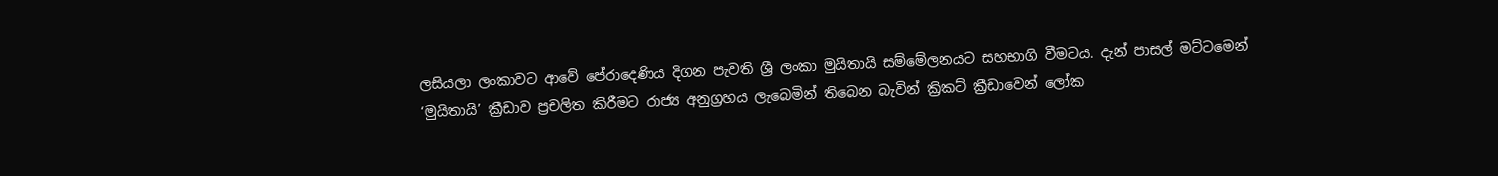ලසියලා ලංකාවට ආවේ පේරාදෙණිය දිගන පැවති ශ්‍රී ලංකා මුයිතායි සම්මේලනයට සහභාගි වීමටය. දැන් පාසල් මට්ටමෙන් ‘මුයිතායි’ ක්‍රීඩාව ප්‍රචලිත කිරීමට රාජ්‍ය අනුග්‍රහය ලැබෙමින් තිබෙන බැවින් ක්‍රිකට් ක්‍රීඩාවෙන් ලෝක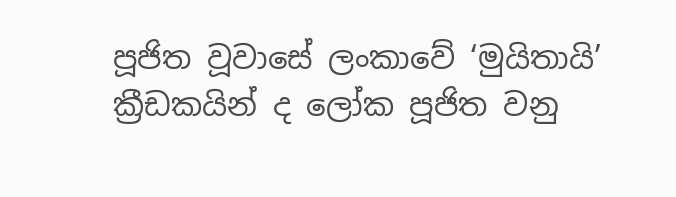පූජිත වූවාසේ ලංකාවේ ‘මුයිතායි’ ක්‍රීඩකයින් ද ලෝක පූජිත වනු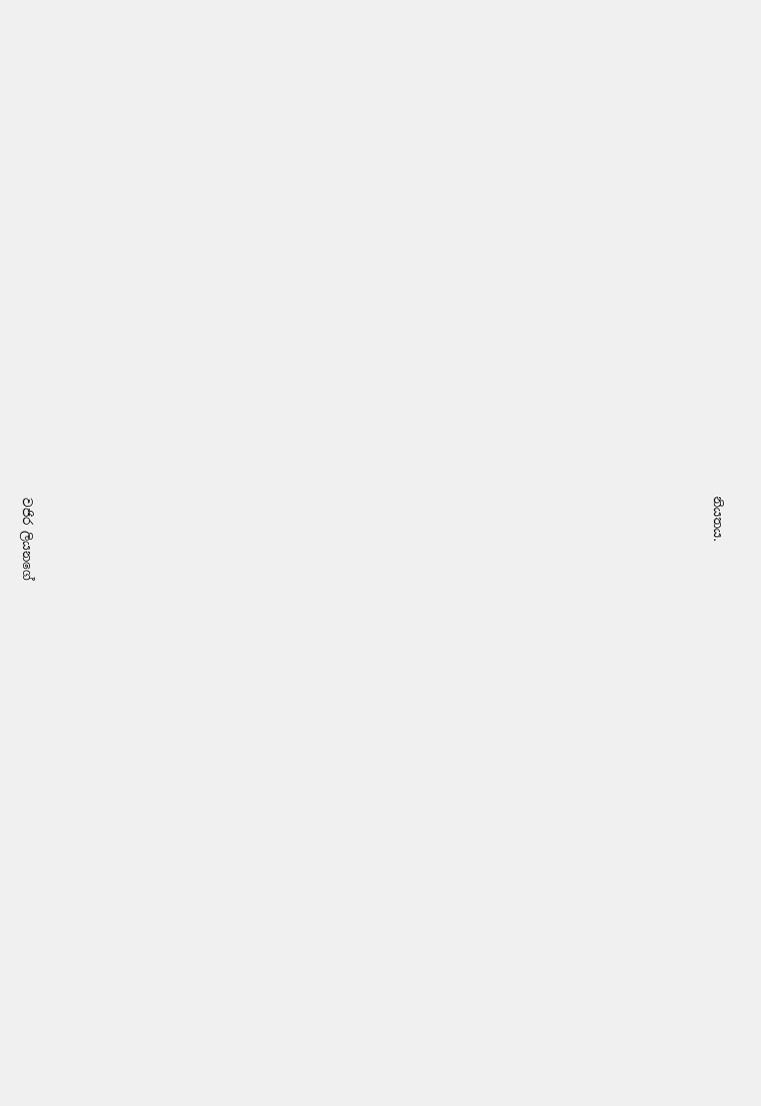නියතය.

























වජිර ලියනගේ